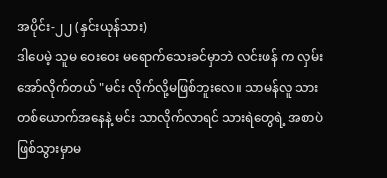အပိုင်း-၂၂ (နှင်းယုန်သား)
ဒါပေမဲ့ သူမ ဝေးဝေး မရောက်သေးခင်မှာဘဲ လင်းဖန် က လှမ်းအော်လိုက်တယ် "မင်း လိုက်လို့မဖြစ်ဘူးလေ။ သာမန်လူ သားတစ်ယောက်အနေနဲ့ မင်း သာလိုက်လာရင် သားရဲတွေရဲ့ အစာပဲ ဖြစ်သွားမှာမ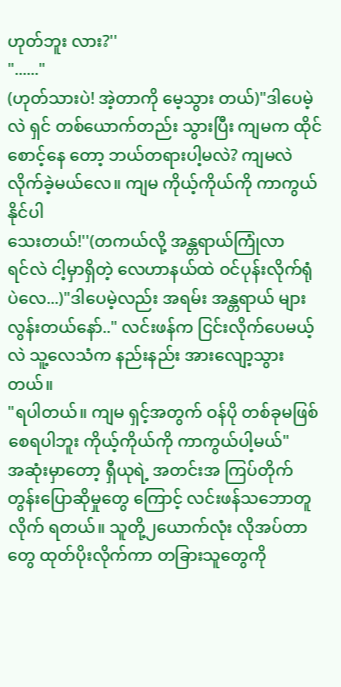ဟုတ်ဘူး လား?''
"......"
(ဟုတ်သားပဲ! အဲ့တာကို မေ့သွား တယ်)"ဒါပေမဲ့လဲ ရှင် တစ်ယောက်တည်း သွားပြီး ကျမက ထိုင်စောင့်နေ တော့ ဘယ်တရားပါ့မလဲ? ကျမလဲ လိုက်ခဲ့မယ်လေ။ ကျမ ကိုယ့်ကိုယ်ကို ကာကွယ်နိုင်ပါ
သေးတယ်!''(တကယ်လို့ အန္တရာယ်ကြုံလာ
ရင်လဲ ငါ့မှာရှိတဲ့ လေဟာနယ်ထဲ ဝင်ပုန်းလိုက်ရုံပဲလေ...)"ဒါပေမဲ့လည်း အရမ်း အန္တရာယ် များလွန်းတယ်နော်.." လင်းဖန်က ငြင်းလိုက်ပေမယ့်လဲ သူ့လေသံက နည်းနည်း အားလျော့သွားတယ်။
"ရပါတယ်။ ကျမ ရှင့်အတွက် ဝန်ပို တစ်ခုမဖြစ်စေရပါဘူး ကိုယ့်ကိုယ်ကို ကာကွယ်ပါ့မယ်"
အဆုံးမှာတော့ ရှီယုရဲ့ အတင်းအ ကြပ်တိုက်တွန်းပြောဆိုမှုတွေ ကြောင့် လင်းဖန်သဘောတူလိုက် ရတယ်။ သူတို့၂ယောက်လုံး လိုအပ်တာတွေ ထုတ်ပိုးလိုက်ကာ တခြားသူတွေကို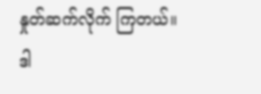နှုတ်ဆက်လိုက် ကြတယ်။
ဒါ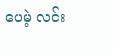ပေမဲ့ လင်း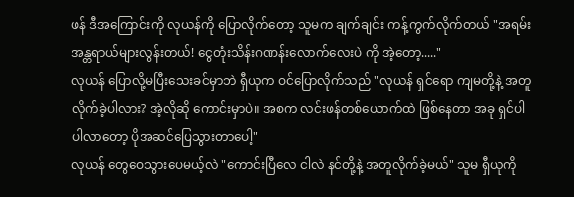ဖန် ဒီအကြောင်းကို လုယန်ကို ပြောလိုက်တော့ သူမက ချက်ချင်း ကန့်ကွက်လိုက်တယ် "အရမ်းအန္တရာယ်များလွန်းတယ်! ငွေတုံးသိန်းဂဏန်းလောက်လေးပဲ ကို အဲ့တော့....."
လုယန် ပြောလို့မပြီးသေးခင်မှာဘဲ ရှီယုက ဝင်ပြောလိုက်သည် "လုယန် ရှင်ရော ကျမတို့နဲ့ အတူလိုက်ခဲ့ပါလား? အဲ့လိုဆို ကောင်းမှာပဲ။ အစက လင်းဖန်တစ်ယောက်ထဲ ဖြစ်နေတာ အခု ရှင်ပါ ပါလာတော့ ပိုအဆင်ပြေသွားတာပေါ့"
လုယန် တွေဝေသွားပေမယ့်လဲ "ကောင်းပြီလေ ငါလဲ နင်တို့နဲ့ အတူလိုက်ခဲ့မယ်" သူမ ရှီယုကို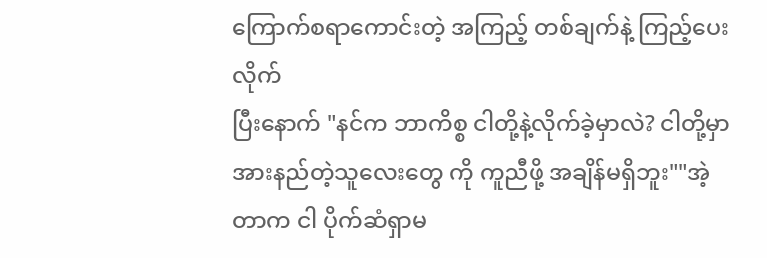ကြောက်စရာကောင်းတဲ့ အကြည့် တစ်ချက်နဲ့ ကြည့်ပေးလိုက်
ပြီးနောက် "နင်က ဘာကိစ္စ ငါတို့နဲ့လိုက်ခဲ့မှာလဲ? ငါတို့မှာ အားနည်တဲ့သူလေးတွေ ကို ကူညီဖို့ အချိန်မရှိဘူး""အဲ့တာက ငါ ပိုက်ဆံရှာမ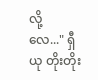လို့
လေ..." ရှီယု တိုးတိုး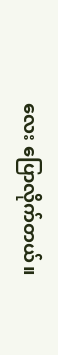လေး ပြောလိုက်တယ်။